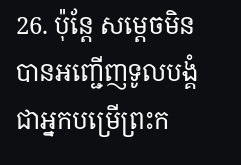26. ប៉ុន្តែ សម្ដេចមិនបានអញ្ជើញទូលបង្គំ ជាអ្នកបម្រើព្រះក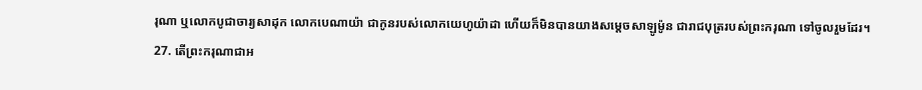រុណា ឬលោកបូជាចារ្យសាដុក លោកបេណាយ៉ា ជាកូនរបស់លោកយេហូយ៉ាដា ហើយក៏មិនបានយាងសម្ដេចសាឡូម៉ូន ជារាជបុត្ររបស់ព្រះករុណា ទៅចូលរួមដែរ។
27. តើព្រះករុណាជាអ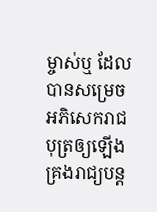ម្ចាស់ឬ ដែលបានសម្រេចអភិសេករាជបុត្រឲ្យឡើងគ្រងរាជ្យបន្ត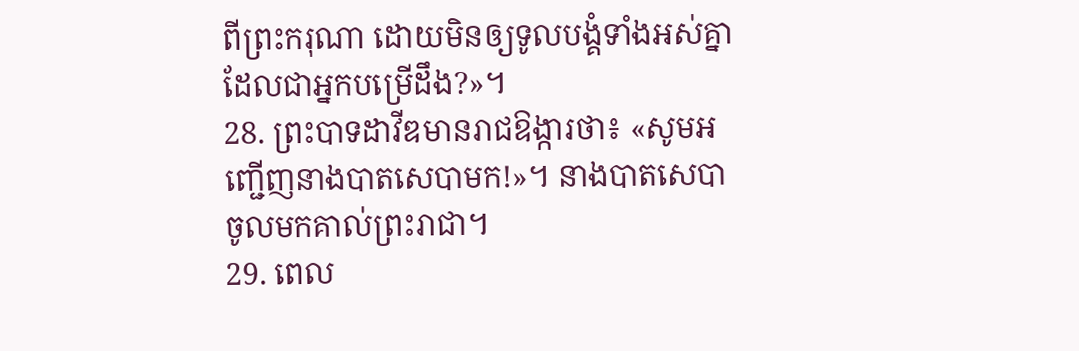ពីព្រះករុណា ដោយមិនឲ្យទូលបង្គំទាំងអស់គ្នាដែលជាអ្នកបម្រើដឹង?»។
28. ព្រះបាទដាវីឌមានរាជឱង្ការថា៖ «សូមអញ្ជើញនាងបាតសេបាមក!»។ នាងបាតសេបាចូលមកគាល់ព្រះរាជា។
29. ពេល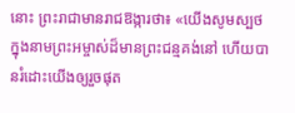នោះ ព្រះរាជាមានរាជឱង្ការថា៖ «យើងសូមស្បថ ក្នុងនាមព្រះអម្ចាស់ដ៏មានព្រះជន្មគង់នៅ ហើយបានរំដោះយើងឲ្យរួចផុត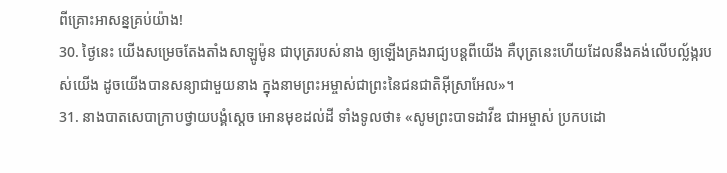ពីគ្រោះអាសន្នគ្រប់យ៉ាង!
30. ថ្ងៃនេះ យើងសម្រេចតែងតាំងសាឡូម៉ូន ជាបុត្ររបស់នាង ឲ្យឡើងគ្រងរាជ្យបន្តពីយើង គឺបុត្រនេះហើយដែលនឹងគង់លើបល្ល័ង្ករបស់យើង ដូចយើងបានសន្យាជាមួយនាង ក្នុងនាមព្រះអម្ចាស់ជាព្រះនៃជនជាតិអ៊ីស្រាអែល»។
31. នាងបាតសេបាក្រាបថ្វាយបង្គំស្ដេច អោនមុខដល់ដី ទាំងទូលថា៖ «សូមព្រះបាទដាវីឌ ជាអម្ចាស់ ប្រកបដោ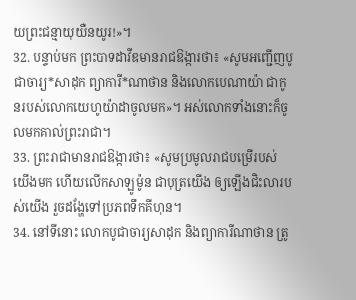យព្រះជន្មាយុយឺនយូរ!»។
32. បន្ទាប់មក ព្រះបាទដាវីឌមានរាជឱង្ការថា៖ «សូមអញ្ជើញបូជាចារ្យ*សាដុក ព្យាការី*ណាថាន និងលោកបេណាយ៉ា ជាកូនរបស់លោកយេហូយ៉ាដាចូលមក»។ អស់លោកទាំងនោះក៏ចូលមកគាល់ព្រះរាជា។
33. ព្រះរាជាមានរាជឱង្ការថា៖ «សូមប្រមូលរាជបម្រើរបស់យើងមក ហើយលើកសាឡូម៉ូន ជាបុត្រយើង ឲ្យឡើងជិះលារបស់យើង រួចដង្ហែទៅប្រភពទឹកគីហុន។
34. នៅទីនោះ លោកបូជាចារ្យសាដុក និងព្យាការីណាថាន ត្រូ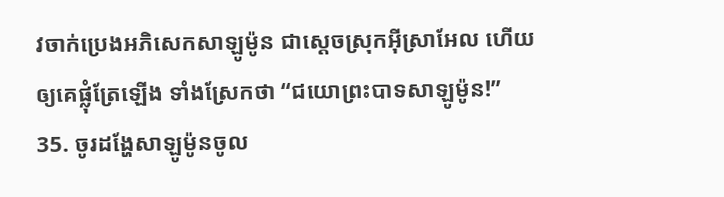វចាក់ប្រេងអភិសេកសាឡូម៉ូន ជាស្ដេចស្រុកអ៊ីស្រាអែល ហើយឲ្យគេផ្លុំត្រែឡើង ទាំងស្រែកថា “ជយោព្រះបាទសាឡូម៉ូន!”
35. ចូរដង្ហែសាឡូម៉ូនចូល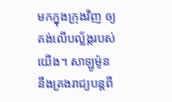មកក្នុងក្រុងវិញ ឲ្យគង់លើបល្ល័ង្ករបស់យើង។ សាឡូម៉ូននឹងគ្រងរាជ្យបន្តពី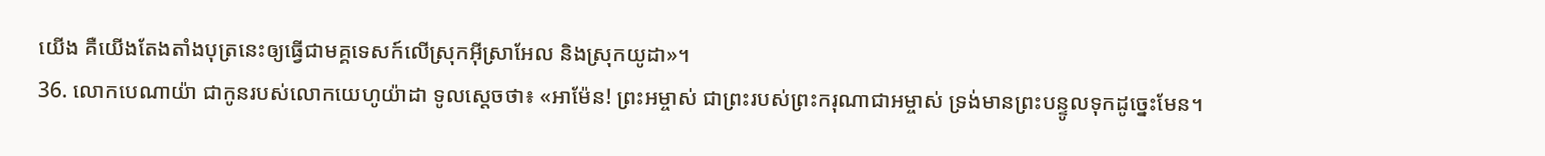យើង គឺយើងតែងតាំងបុត្រនេះឲ្យធ្វើជាមគ្គទេសក៍លើស្រុកអ៊ីស្រាអែល និងស្រុកយូដា»។
36. លោកបេណាយ៉ា ជាកូនរបស់លោកយេហូយ៉ាដា ទូលស្ដេចថា៖ «អាម៉ែន! ព្រះអម្ចាស់ ជាព្រះរបស់ព្រះករុណាជាអម្ចាស់ ទ្រង់មានព្រះបន្ទូលទុកដូច្នេះមែន។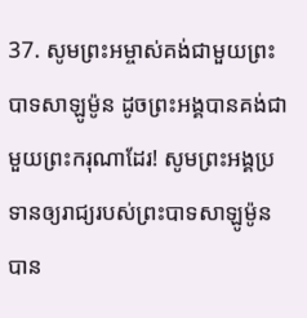37. សូមព្រះអម្ចាស់គង់ជាមួយព្រះបាទសាឡូម៉ូន ដូចព្រះអង្គបានគង់ជាមួយព្រះករុណាដែរ! សូមព្រះអង្គប្រទានឲ្យរាជ្យរបស់ព្រះបាទសាឡូម៉ូនបាន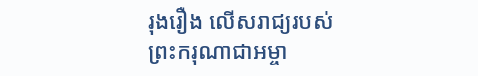រុងរឿង លើសរាជ្យរបស់ព្រះករុណាជាអម្ចា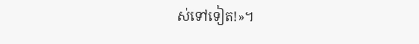ស់ទៅទៀត!»។